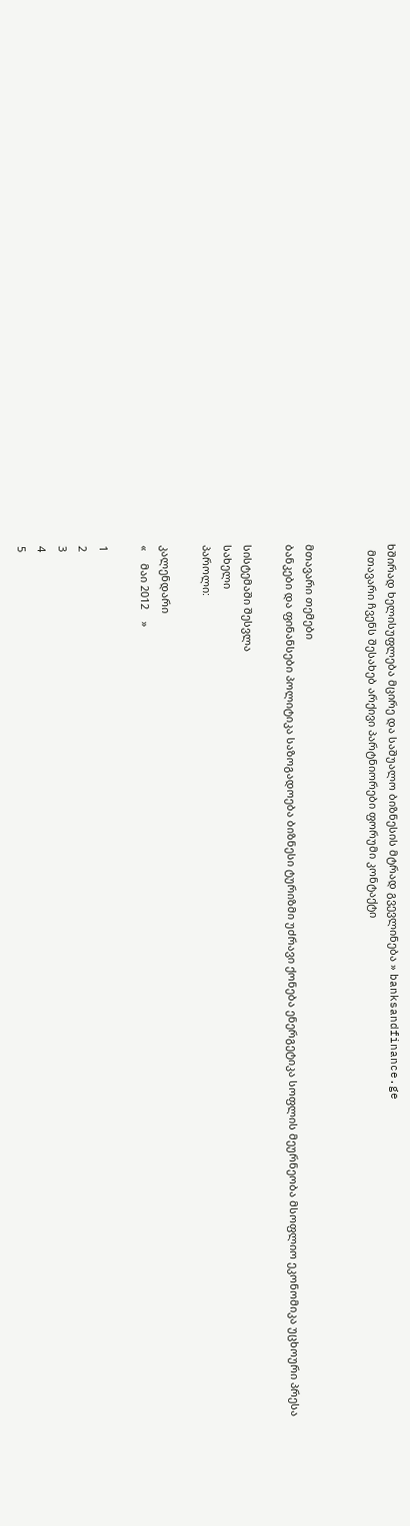ხშირად ხელისუფლება მცირე და საშუალო ბიზნესის მტრად გვევლინება » banksandfinance.ge
  მთავარი ჩვენს შესახებ არქივი პარტნიორები ფორუმი კონტაქტი


მთავარი თემები
ბანკები და ფინანსები პოლიტიკა საზოგადოება ბიზნესი ტურიზმი უძრავი ქონება ენერგეტიკა სოფლის მეურნეობა მსოფლიო ეკონომიკა უცხოური პრესა

სისტემაში შესვლა
სახელი
პაროლი:

კალენდარი
«    მაი 2012    »

1
2
3
4
5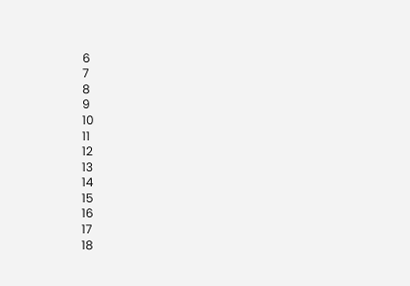6
7
8
9
10
11
12
13
14
15
16
17
18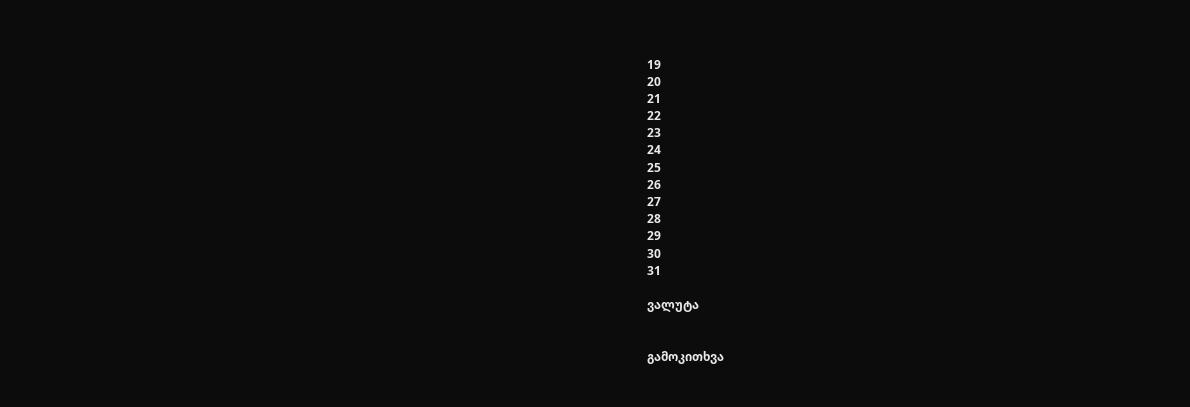19
20
21
22
23
24
25
26
27
28
29
30
31

ვალუტა


გამოკითხვა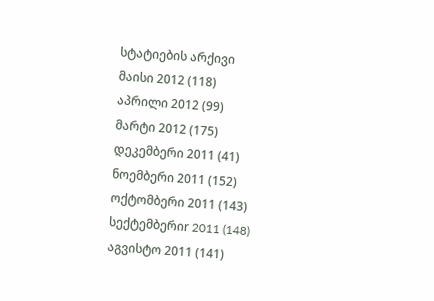სტატიების არქივი
მაისი 2012 (118)
აპრილი 2012 (99)
მარტი 2012 (175)
დეკემბერი 2011 (41)
ნოემბერი 2011 (152)
ოქტომბერი 2011 (143)
სექტემბერიr 2011 (148)
აგვისტო 2011 (141)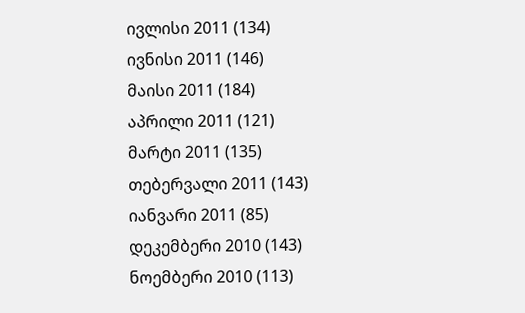ივლისი 2011 (134)
ივნისი 2011 (146)
მაისი 2011 (184)
აპრილი 2011 (121)
მარტი 2011 (135)
თებერვალი 2011 (143)
იანვარი 2011 (85)
დეკემბერი 2010 (143)
ნოემბერი 2010 (113)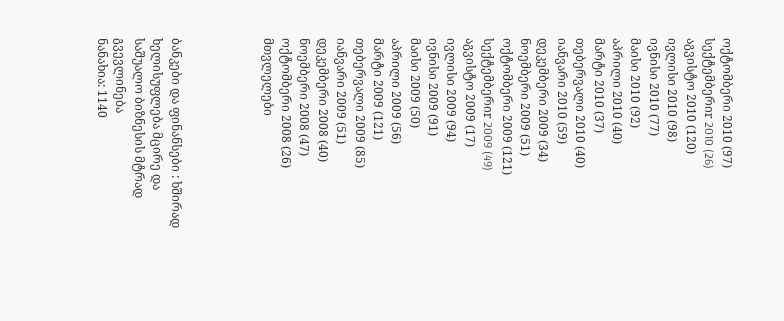ოქტომბერი 2010 (97)
სექტემბერიr 2010 (26)
აგვისტო 2010 (120)
ივლისი 2010 (98)
ივნისი 2010 (77)
მაისი 2010 (92)
აპრილი 2010 (40)
მარტი 2010 (37)
თებერვალი 2010 (40)
იანვარი 2010 (59)
დეკემბერი 2009 (34)
ნოემბერი 2009 (51)
ოქტომბერი 2009 (121)
სექტემბერიr 2009 (49)
აგვისტო 2009 (17)
ივლისი 2009 (94)
ივნისი 2009 (91)
მაისი 2009 (50)
აპრილი 2009 (56)
მარტი 2009 (121)
თებერვალი 2009 (85)
იანვარი 2009 (51)
დეკემბერი 2008 (40)
ნოემბერი 2008 (47)
ოქტომბერი 2008 (26)
მთვლელები




ბანკები და ფინანსები : ხშირად ხელისუფლება მცირე და საშუალო ბიზნესის მტრად გვევლინება
ნანახია: 1140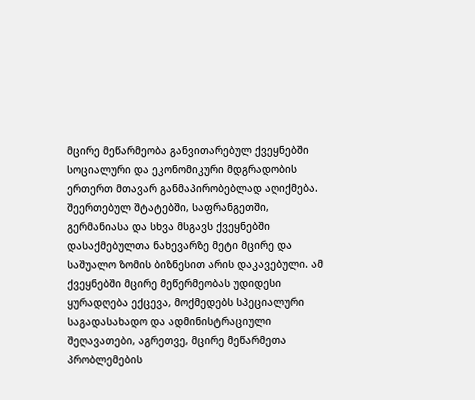მცირე მეწარმეობა განვითარებულ ქვეყნებში სოციალური და ეკონომიკური მდგრადობის ერთერთ მთავარ განმაპირობებლად აღიქმება. შეერთებულ შტატებში, საფრანგეთში, გერმანიასა და სხვა მსგავს ქვეყნებში დასაქმებულთა ნახევარზე მეტი მცირე და საშუალო ზომის ბიზნესით არის დაკავებული. ამ ქვეყნებში მცირე მეწერმეობას უდიდესი ყურადღება ექცევა, მოქმედებს სპეციალური საგადასახადო და ადმინისტრაციული შეღავათები, აგრეთვე, მცირე მეწარმეთა პრობლემების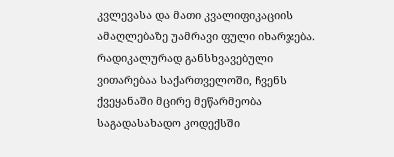კვლევასა და მათი კვალიფიკაციის ამაღლებაზე უამრავი ფული იხარჯება. რადიკალურად განსხვავებული ვითარებაა საქართველოში, ჩვენს ქვეყანაში მცირე მეწარმეობა საგადასახადო კოდექსში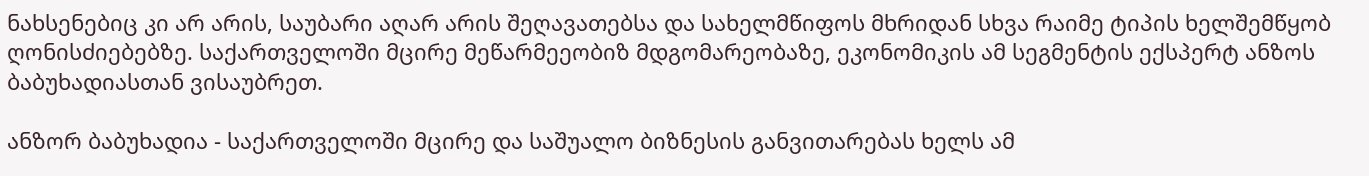ნახსენებიც კი არ არის, საუბარი აღარ არის შეღავათებსა და სახელმწიფოს მხრიდან სხვა რაიმე ტიპის ხელშემწყობ ღონისძიებებზე. საქართველოში მცირე მეწარმეეობიზ მდგომარეობაზე, ეკონომიკის ამ სეგმენტის ექსპერტ ანზოს ბაბუხადიასთან ვისაუბრეთ.

ანზორ ბაბუხადია - საქართველოში მცირე და საშუალო ბიზნესის განვითარებას ხელს ამ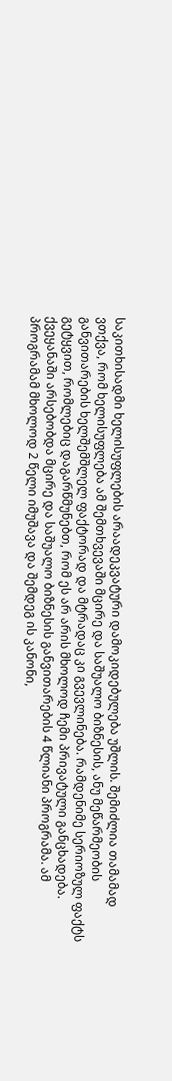საკითხისადმი ხელისუფლების არაადეკვატური დამოკიდებულება უშლის. შემიძლია თამამად ვთქვა, რომ ხელისუფლება ამ შემთხვევაში მცირე და საშუალო ბიზნესის, ანუ მეწარმეობის განვითარების ხელშემშლელ ფაქტორად და მტრადაც კი გვევლინება. რამდენიმე სერიოზულ ფაქტს გეტყვით, რომლებიც დაგარწმუნებთ, რომ ეს არ არის მხოლოდ ჩემი პრივატული განცხადება.
ქვეყანაში არსებობდა მცირე და საშუალო ბიზნესის განვითარების 4 წლიანი პროგრამა. ამ პროგრამამ მხოლოდ 2 წელი იმუშავა და შემდეგ ის კანონი,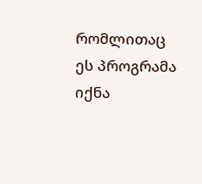რომლითაც ეს პროგრამა იქნა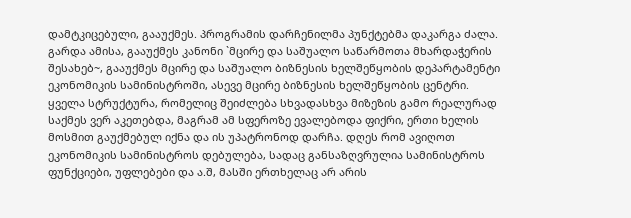დამტკიცებული, გააუქმეს. პროგრამის დარჩენილმა პუნქტებმა დაკარგა ძალა. გარდა ამისა, გააუქმეს კანონი `მცირე და საშუალო საწარმოთა მხარდაჭერის შესახებ~, გააუქმეს მცირე და საშუალო ბიზნესის ხელშეწყობის დეპარტამენტი ეკონომიკის სამინისტროში, ასევე მცირე ბიზნესის ხელშეწყობის ცენტრი. ყველა სტრუქტურა, რომელიც შეიძლება სხვადასხვა მიზეზის გამო რეალურად საქმეს ვერ აკეთებდა, მაგრამ ამ სფეროზე ევალებოდა ფიქრი, ერთი ხელის მოსმით გაუქმებულ იქნა და ის უპატრონოდ დარჩა. დღეს რომ ავიღოთ ეკონომიკის სამინისტროს დებულება, სადაც განსაზღვრულია სამინისტროს ფუნქციები, უფლებები და ა.შ, მასში ერთხელაც არ არის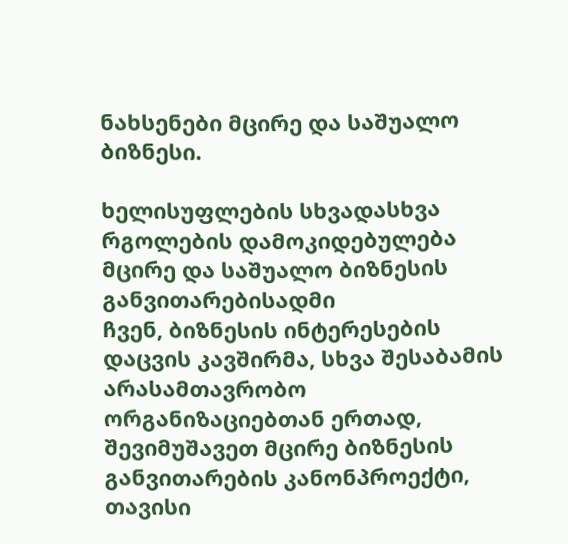ნახსენები მცირე და საშუალო ბიზნესი.

ხელისუფლების სხვადასხვა რგოლების დამოკიდებულება მცირე და საშუალო ბიზნესის განვითარებისადმი
ჩვენ, ბიზნესის ინტერესების დაცვის კავშირმა, სხვა შესაბამის არასამთავრობო ორგანიზაციებთან ერთად, შევიმუშავეთ მცირე ბიზნესის განვითარების კანონპროექტი, თავისი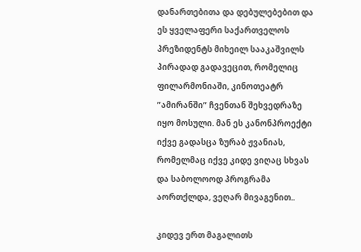დანართებითა და დებულებებით და ეს ყველაფერი საქართველოს პრეზიდენტს მიხეილ სააკაშვილს პირადად გადავეცით, რომელიც ფილარმონიაში, კინოთეატრ ”ამირანში” ჩვენთან შეხვედრაზე იყო მოსული. მან ეს კანონპროექტი იქვე გადასცა ზურაბ ჟვანიას, რომელმაც იქვე კიდე ვიღაც სხვას და საბოლოოდ პროგრამა აორთქლდა, ვეღარ მივაგენით..

კიდევ ერთ მაგალითს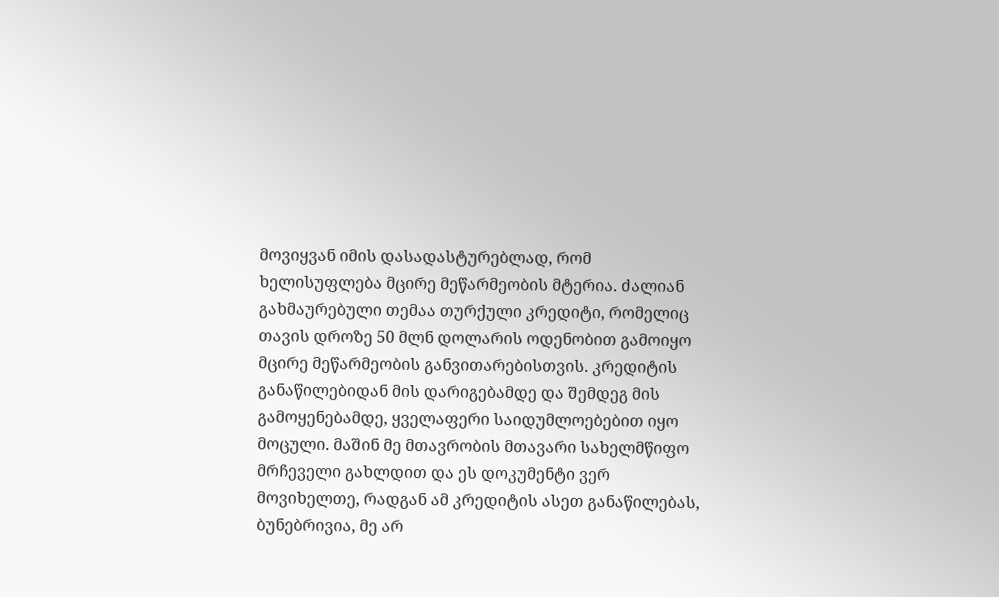მოვიყვან იმის დასადასტურებლად, რომ ხელისუფლება მცირე მეწარმეობის მტერია. ძალიან გახმაურებული თემაა თურქული კრედიტი, რომელიც თავის დროზე 50 მლნ დოლარის ოდენობით გამოიყო მცირე მეწარმეობის განვითარებისთვის. კრედიტის განაწილებიდან მის დარიგებამდე და შემდეგ მის გამოყენებამდე, ყველაფერი საიდუმლოებებით იყო მოცული. მაშინ მე მთავრობის მთავარი სახელმწიფო მრჩეველი გახლდით და ეს დოკუმენტი ვერ მოვიხელთე, რადგან ამ კრედიტის ასეთ განაწილებას, ბუნებრივია, მე არ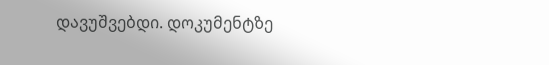დავუშვებდი. დოკუმენტზე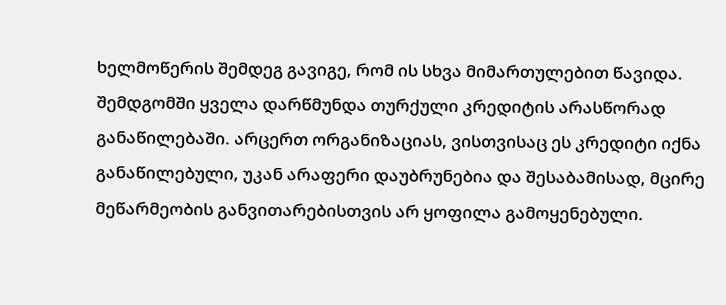ხელმოწერის შემდეგ გავიგე, რომ ის სხვა მიმართულებით წავიდა. შემდგომში ყველა დარწმუნდა თურქული კრედიტის არასწორად განაწილებაში. არცერთ ორგანიზაციას, ვისთვისაც ეს კრედიტი იქნა განაწილებული, უკან არაფერი დაუბრუნებია და შესაბამისად, მცირე მეწარმეობის განვითარებისთვის არ ყოფილა გამოყენებული.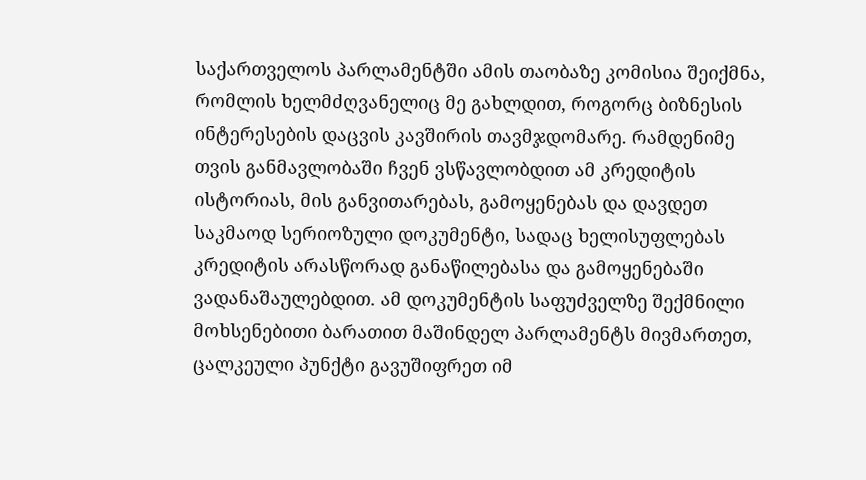საქართველოს პარლამენტში ამის თაობაზე კომისია შეიქმნა, რომლის ხელმძღვანელიც მე გახლდით, როგორც ბიზნესის ინტერესების დაცვის კავშირის თავმჯდომარე. რამდენიმე თვის განმავლობაში ჩვენ ვსწავლობდით ამ კრედიტის ისტორიას, მის განვითარებას, გამოყენებას და დავდეთ საკმაოდ სერიოზული დოკუმენტი, სადაც ხელისუფლებას კრედიტის არასწორად განაწილებასა და გამოყენებაში ვადანაშაულებდით. ამ დოკუმენტის საფუძველზე შექმნილი მოხსენებითი ბარათით მაშინდელ პარლამენტს მივმართეთ, ცალკეული პუნქტი გავუშიფრეთ იმ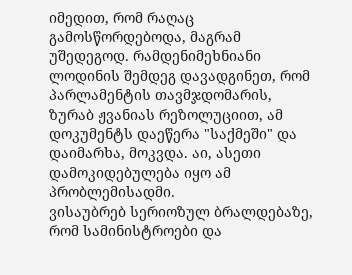იმედით, რომ რაღაც გამოსწორდებოდა, მაგრამ უშედეგოდ. რამდენიმეხნიანი ლოდინის შემდეგ დავადგინეთ, რომ პარლამენტის თავმჯდომარის, ზურაბ ჟვანიას რეზოლუციით, ამ დოკუმენტს დაეწერა "საქმეში" და დაიმარხა, მოკვდა. აი, ასეთი დამოკიდებულება იყო ამ პრობლემისადმი.
ვისაუბრებ სერიოზულ ბრალდებაზე, რომ სამინისტროები და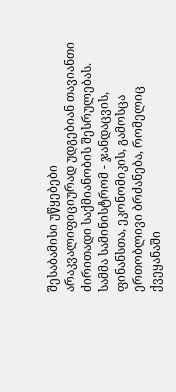შესაბამისი უწყებები არაკვალიფიციურად უდგებიან თავიანთი ძირითადი საქმიანობის შესრულებას.
სამმა სამინისტრომ - ჯანდაცვის, ფინანსთა, ეკონომიკის, გამოსცა ერთობლივი ბრძანება, რომელიც ქვეყანაში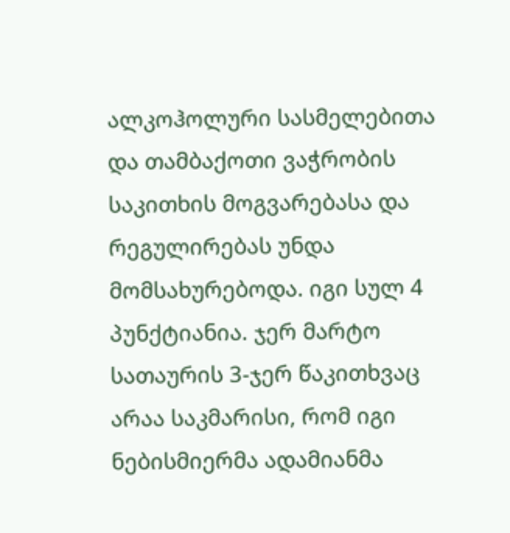ალკოჰოლური სასმელებითა და თამბაქოთი ვაჭრობის საკითხის მოგვარებასა და რეგულირებას უნდა მომსახურებოდა. იგი სულ 4 პუნქტიანია. ჯერ მარტო სათაურის 3-ჯერ წაკითხვაც არაა საკმარისი, რომ იგი ნებისმიერმა ადამიანმა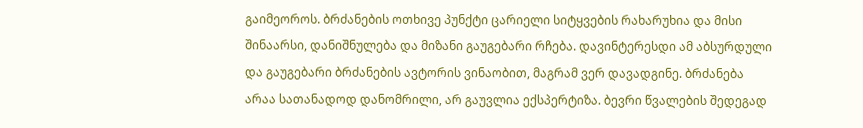გაიმეოროს. ბრძანების ოთხივე პუნქტი ცარიელი სიტყვების რახარუხია და მისი შინაარსი, დანიშნულება და მიზანი გაუგებარი რჩება. დავინტერესდი ამ აბსურდული და გაუგებარი ბრძანების ავტორის ვინაობით, მაგრამ ვერ დავადგინე. ბრძანება არაა სათანადოდ დანომრილი, არ გაუვლია ექსპერტიზა. ბევრი წვალების შედეგად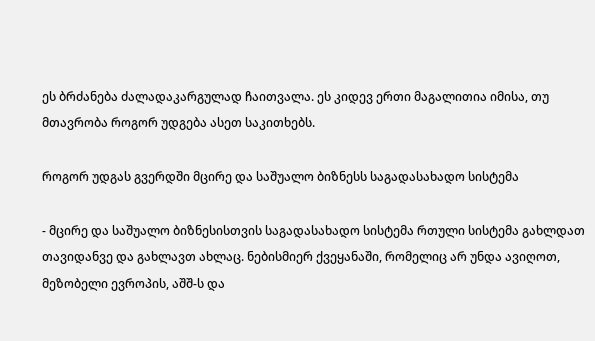ეს ბრძანება ძალადაკარგულად ჩაითვალა. ეს კიდევ ერთი მაგალითია იმისა, თუ მთავრობა როგორ უდგება ასეთ საკითხებს.

როგორ უდგას გვერდში მცირე და საშუალო ბიზნესს საგადასახადო სისტემა

- მცირე და საშუალო ბიზნესისთვის საგადასახადო სისტემა რთული სისტემა გახლდათ თავიდანვე და გახლავთ ახლაც. ნებისმიერ ქვეყანაში, რომელიც არ უნდა ავიღოთ, მეზობელი ევროპის, აშშ-ს და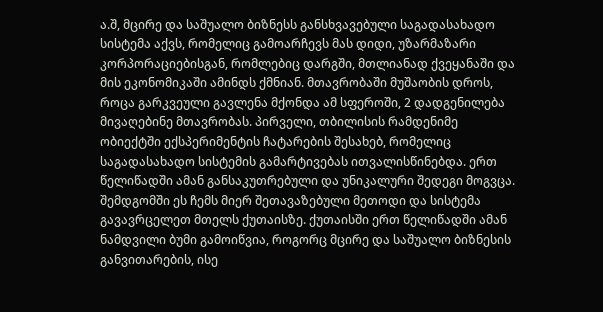ა.შ, მცირე და საშუალო ბიზნესს განსხვავებული საგადასახადო სისტემა აქვს, რომელიც გამოარჩევს მას დიდი, უზარმაზარი კორპორაციებისგან, რომლებიც დარგში, მთლიანად ქვეყანაში და მის ეკონომიკაში ამინდს ქმნიან. მთავრობაში მუშაობის დროს, როცა გარკვეული გავლენა მქონდა ამ სფეროში, 2 დადგენილება მივაღებინე მთავრობას. პირველი, თბილისის რამდენიმე ობიექტში ექსპერიმენტის ჩატარების შესახებ, რომელიც საგადასახადო სისტემის გამარტივებას ითვალისწინებდა. ერთ წელიწადში ამან განსაკუთრებული და უნიკალური შედეგი მოგვცა. შემდგომში ეს ჩემს მიერ შეთავაზებული მეთოდი და სისტემა გავავრცელეთ მთელს ქუთაისზე. ქუთაისში ერთ წელიწადში ამან ნამდვილი ბუმი გამოიწვია, როგორც მცირე და საშუალო ბიზნესის განვითარების, ისე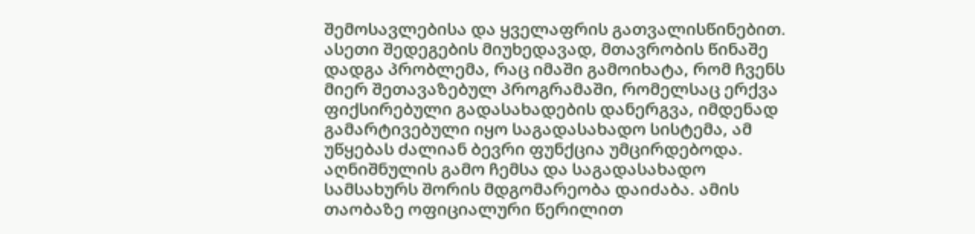შემოსავლებისა და ყველაფრის გათვალისწინებით. ასეთი შედეგების მიუხედავად, მთავრობის წინაშე დადგა პრობლემა, რაც იმაში გამოიხატა, რომ ჩვენს მიერ შეთავაზებულ პროგრამაში, რომელსაც ერქვა ფიქსირებული გადასახადების დანერგვა, იმდენად გამარტივებული იყო საგადასახადო სისტემა, ამ უწყებას ძალიან ბევრი ფუნქცია უმცირდებოდა. აღნიშნულის გამო ჩემსა და საგადასახადო სამსახურს შორის მდგომარეობა დაიძაბა. ამის თაობაზე ოფიციალური წერილით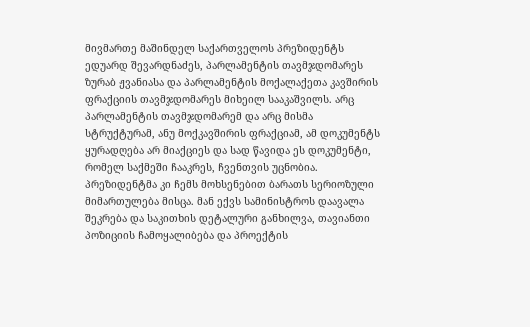მივმართე მაშინდელ საქართველოს პრეზიდენტს ედუარდ შევარდნაძეს, პარლამენტის თავმჯდომარეს ზურაბ ჟვანიასა და პარლამენტის მოქალაქეთა კავშირის ფრაქციის თავმჯდომარეს მიხეილ სააკაშვილს. არც პარლამენტის თავმჯდომარემ და არც მისმა სტრუქტურამ, ანუ მოქკავშირის ფრაქციამ, ამ დოკუმენტს ყურადღება არ მიაქციეს და სად წავიდა ეს დოკუმენტი, რომელ საქმეში ჩააკრეს, ჩვენთვის უცნობია. პრეზიდენტმა კი ჩემს მოხსენებით ბარათს სერიოზული მიმართულება მისცა. მან ექვს სამინისტროს დაავალა შეკრება და საკითხის დეტალური განხილვა, თავიანთი პოზიციის ჩამოყალიბება და პროექტის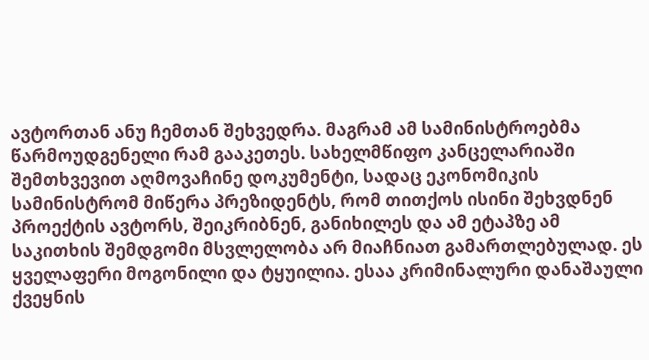ავტორთან ანუ ჩემთან შეხვედრა. მაგრამ ამ სამინისტროებმა წარმოუდგენელი რამ გააკეთეს. სახელმწიფო კანცელარიაში შემთხვევით აღმოვაჩინე დოკუმენტი, სადაც ეკონომიკის სამინისტრომ მიწერა პრეზიდენტს, რომ თითქოს ისინი შეხვდნენ პროექტის ავტორს, შეიკრიბნენ, განიხილეს და ამ ეტაპზე ამ საკითხის შემდგომი მსვლელობა არ მიაჩნიათ გამართლებულად. ეს ყველაფერი მოგონილი და ტყუილია. ესაა კრიმინალური დანაშაული ქვეყნის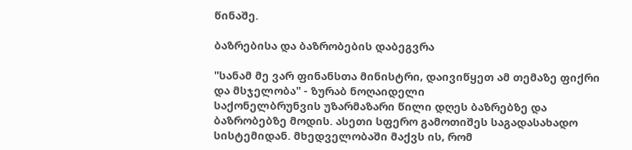წინაშე.

ბაზრებისა და ბაზრობების დაბეგვრა

"სანამ მე ვარ ფინანსთა მინისტრი, დაივიწყეთ ამ თემაზე ფიქრი და მსჯელობა" - ზურაბ ნოღაიდელი
საქონელბრუნვის უზარმაზარი წილი დღეს ბაზრებზე და ბაზრობებზე მოდის. ასეთი სფერო გამოთიშეს საგადასახადო სისტემიდან. მხედველობაში მაქვს ის, რომ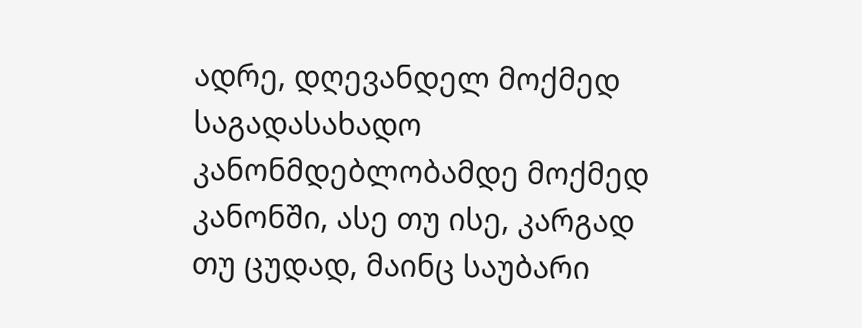ადრე, დღევანდელ მოქმედ საგადასახადო კანონმდებლობამდე მოქმედ კანონში, ასე თუ ისე, კარგად თუ ცუდად, მაინც საუბარი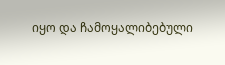იყო და ჩამოყალიბებული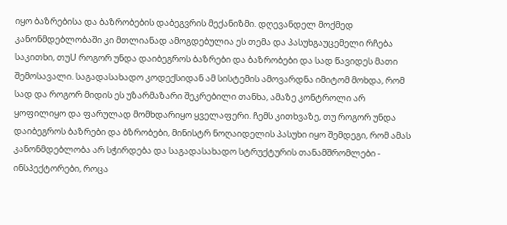იყო ბაზრებისა და ბაზრობების დაბეგვრის მექანიზმი. დღევანდელ მოქმედ კანონმდებლობაში კი მთლიანად ამოგდებულია ეს თემა და პასუხგაუცემელი რჩება საკითხი, თუU როგორ უნდა დაიბეგროს ბაზრები და ბაზრობები და სად წავიდეს მათი შემოსავალი. საგადასახადო კოდექსიდან ამ სისტემის ამოვარდნა იმიტომ მოხდა, რომ სად და როგორ მიდის ეს უზარმაზარი შეკრებილი თანხა, ამაზე კონტროლი არ ყოფილიყო და ფარულად მომხდარიყო ყველაფერი. ჩემს კითხვაზე, თუ როგორ უნდა დაიბეგროს ბაზრები და ბზრობები, მინისტრ ნოღაიდელის პასუხი იყო შემდეგი, რომ ამას კანონმდებლობა არ სჭირდება და საგადასახადო სტრუქტურის თანამშრომლები - ინსპექტორები, როცა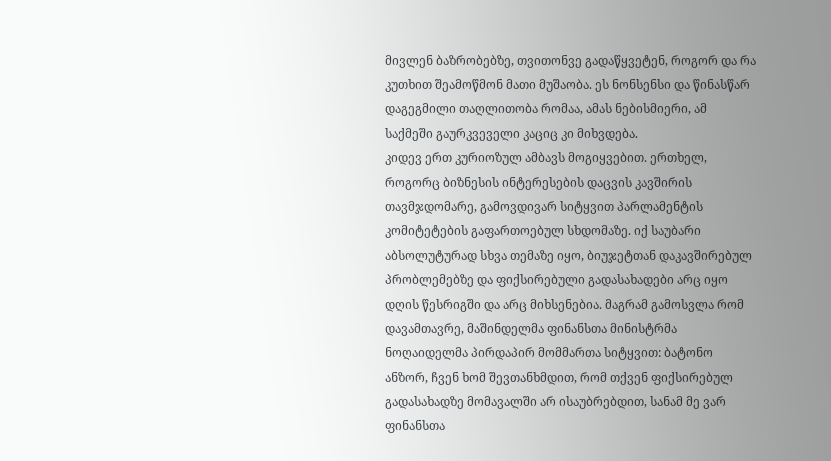მივლენ ბაზრობებზე, თვითონვე გადაწყვეტენ, როგორ და რა კუთხით შეამოწმონ მათი მუშაობა. ეს ნონსენსი და წინასწარ დაგეგმილი თაღლითობა რომაა, ამას ნებისმიერი, ამ საქმეში გაურკვეველი კაციც კი მიხვდება.
კიდევ ერთ კურიოზულ ამბავს მოგიყვებით. ერთხელ, როგორც ბიზნესის ინტერესების დაცვის კავშირის თავმჯდომარე, გამოვდივარ სიტყვით პარლამენტის კომიტეტების გაფართოებულ სხდომაზე. იქ საუბარი აბსოლუტურად სხვა თემაზე იყო, ბიუჯეტთან დაკავშირებულ პრობლემებზე და ფიქსირებული გადასახადები არც იყო დღის წესრიგში და არც მიხსენებია. მაგრამ გამოსვლა რომ დავამთავრე, მაშინდელმა ფინანსთა მინისტრმა ნოღაიდელმა პირდაპირ მომმართა სიტყვით: ბატონო ანზორ, ჩვენ ხომ შევთანხმდით, რომ თქვენ ფიქსირებულ გადასახადზე მომავალში არ ისაუბრებდით, სანამ მე ვარ ფინანსთა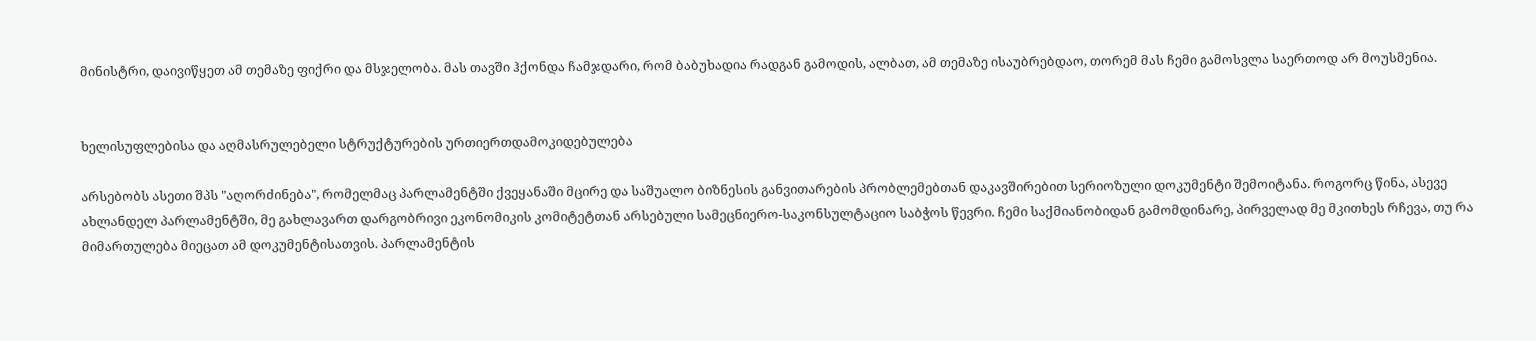მინისტრი, დაივიწყეთ ამ თემაზე ფიქრი და მსჯელობა. მას თავში ჰქონდა ჩამჯდარი, რომ ბაბუხადია რადგან გამოდის, ალბათ, ამ თემაზე ისაუბრებდაო, თორემ მას ჩემი გამოსვლა საერთოდ არ მოუსმენია.


ხელისუფლებისა და აღმასრულებელი სტრუქტურების ურთიერთდამოკიდებულება

არსებობს ასეთი შპს "აღორძინება", რომელმაც პარლამენტში ქვეყანაში მცირე და საშუალო ბიზნესის განვითარების პრობლემებთან დაკავშირებით სერიოზული დოკუმენტი შემოიტანა. როგორც წინა, ასევე ახლანდელ პარლამენტში, მე გახლავართ დარგობრივი ეკონომიკის კომიტეტთან არსებული სამეცნიერო-საკონსულტაციო საბჭოს წევრი. ჩემი საქმიანობიდან გამომდინარე, პირველად მე მკითხეს რჩევა, თუ რა მიმართულება მიეცათ ამ დოკუმენტისათვის. პარლამენტის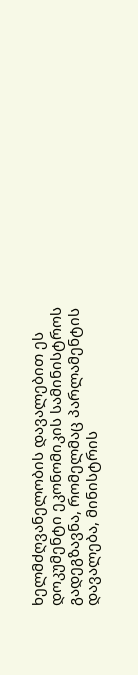ხელმძღვანელობის დავალებით ეს დოკუმენტი ეკონომიკის სამინისტროს გადეგზავნა, რომელმაც პარლამენტის დავალება, მინისტრის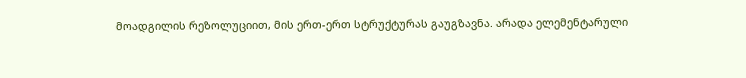მოადგილის რეზოლუციით, მის ერთ-ერთ სტრუქტურას გაუგზავნა. არადა ელემენტარული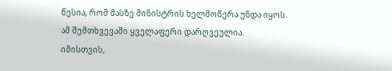წესია, რომ მასზე მინისტრის ხელმოწერა უნდა იყოს. ამ შემთხვევაში ყველაფერი დარღვეულია. იმისთვის,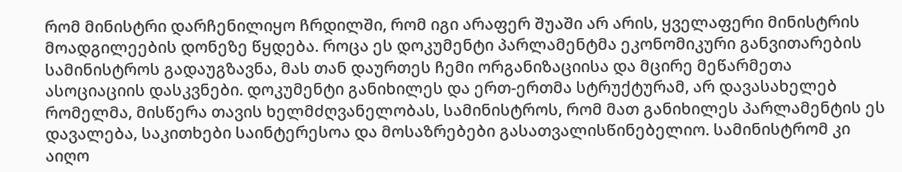რომ მინისტრი დარჩენილიყო ჩრდილში, რომ იგი არაფერ შუაში არ არის, ყველაფერი მინისტრის მოადგილეების დონეზე წყდება. როცა ეს დოკუმენტი პარლამენტმა ეკონომიკური განვითარების სამინისტროს გადაუგზავნა, მას თან დაურთეს ჩემი ორგანიზაციისა და მცირე მეწარმეთა ასოციაციის დასკვნები. დოკუმენტი განიხილეს და ერთ-ერთმა სტრუქტურამ, არ დავასახელებ რომელმა, მისწერა თავის ხელმძღვანელობას, სამინისტროს, რომ მათ განიხილეს პარლამენტის ეს დავალება, საკითხები საინტერესოა და მოსაზრებები გასათვალისწინებელიო. სამინისტრომ კი აიღო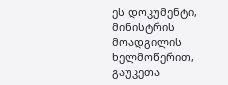ეს დოკუმენტი, მინისტრის მოადგილის ხელმოწერით, გაუკეთა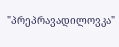"პრეპრავადილოვკა"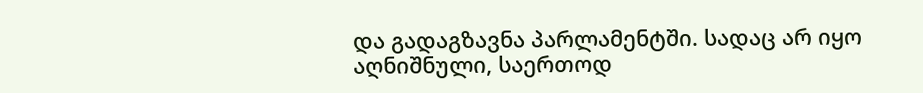და გადაგზავნა პარლამენტში. სადაც არ იყო აღნიშნული, საერთოდ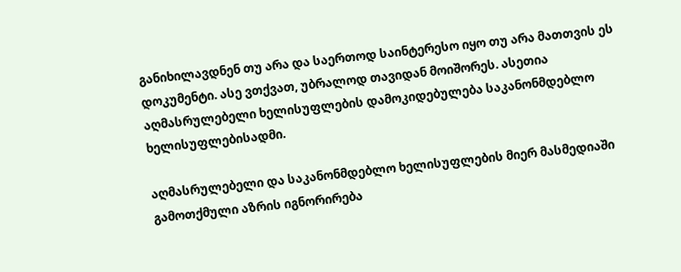განიხილავდნენ თუ არა და საერთოდ საინტერესო იყო თუ არა მათთვის ეს დოკუმენტი. ასე ვთქვათ, უბრალოდ თავიდან მოიშორეს. ასეთია აღმასრულებელი ხელისუფლების დამოკიდებულება საკანონმდებლო ხელისუფლებისადმი.

აღმასრულებელი და საკანონმდებლო ხელისუფლების მიერ მასმედიაში გამოთქმული აზრის იგნორირება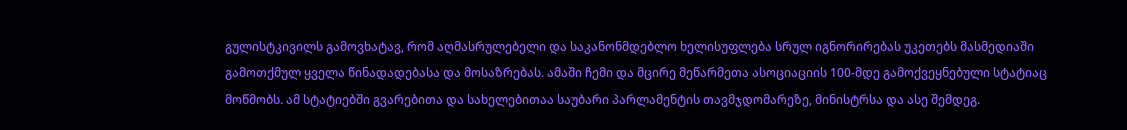გულისტკივილს გამოვხატავ, რომ აღმასრულებელი და საკანონმდებლო ხელისუფლება სრულ იგნორირებას უკეთებს მასმედიაში გამოთქმულ ყველა წინადადებასა და მოსაზრებას. ამაში ჩემი და მცირე მეწარმეთა ასოციაციის 100-მდე გამოქვეყნებული სტატიაც მოწმობს. ამ სტატიებში გვარებითა და სახელებითაა საუბარი პარლამენტის თავმჯდომარეზე, მინისტრსა და ასე შემდეგ.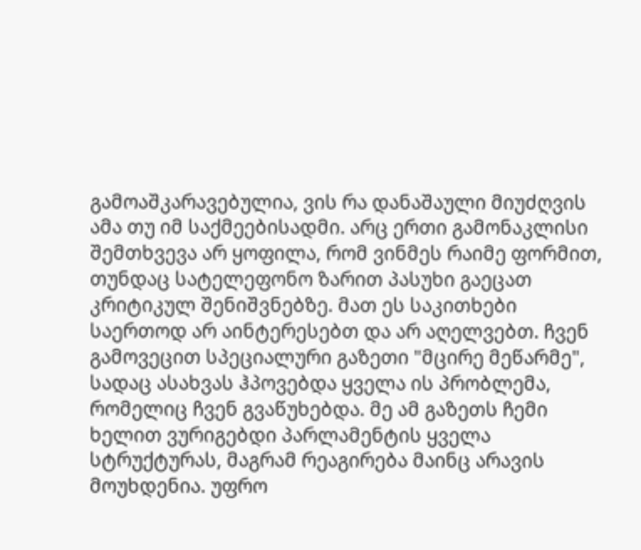გამოაშკარავებულია, ვის რა დანაშაული მიუძღვის ამა თუ იმ საქმეებისადმი. არც ერთი გამონაკლისი შემთხვევა არ ყოფილა, რომ ვინმეს რაიმე ფორმით, თუნდაც სატელეფონო ზარით პასუხი გაეცათ კრიტიკულ შენიშვნებზე. მათ ეს საკითხები საერთოდ არ აინტერესებთ და არ აღელვებთ. ჩვენ გამოვეცით სპეციალური გაზეთი "მცირე მეწარმე", სადაც ასახვას ჰპოვებდა ყველა ის პრობლემა, რომელიც ჩვენ გვაწუხებდა. მე ამ გაზეთს ჩემი ხელით ვურიგებდი პარლამენტის ყველა სტრუქტურას, მაგრამ რეაგირება მაინც არავის მოუხდენია. უფრო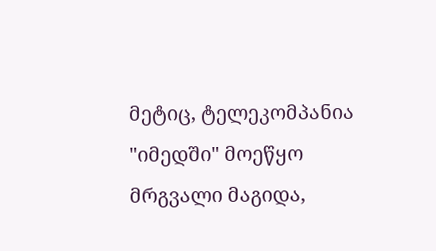მეტიც, ტელეკომპანია "იმედში" მოეწყო მრგვალი მაგიდა,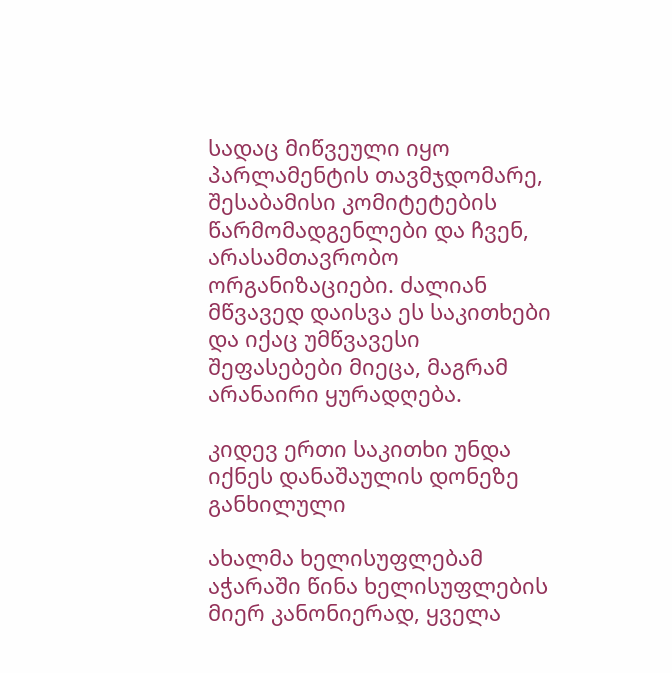სადაც მიწვეული იყო პარლამენტის თავმჯდომარე, შესაბამისი კომიტეტების წარმომადგენლები და ჩვენ, არასამთავრობო ორგანიზაციები. ძალიან მწვავედ დაისვა ეს საკითხები და იქაც უმწვავესი შეფასებები მიეცა, მაგრამ არანაირი ყურადღება.

კიდევ ერთი საკითხი უნდა იქნეს დანაშაულის დონეზე განხილული

ახალმა ხელისუფლებამ აჭარაში წინა ხელისუფლების მიერ კანონიერად, ყველა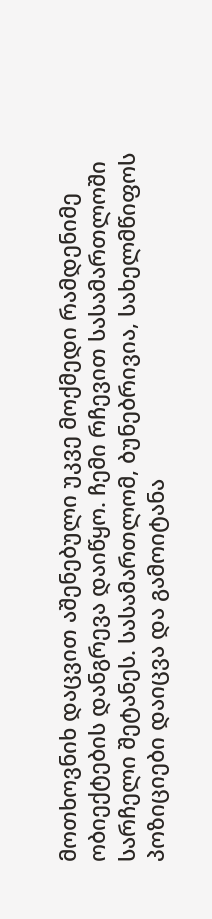მოთხოვნიხ დაცვით აშენებული უკვე მოქმედი რამდენიმე ობიექტების დანგრევა დაიწყო. ჩემი რჩევით სასამართლოში სარჩელი შეტანეს. სასამართლომ, ბუნებრივია, სახელმწიფოს პოზიციები დაიცვა და გამოიტანა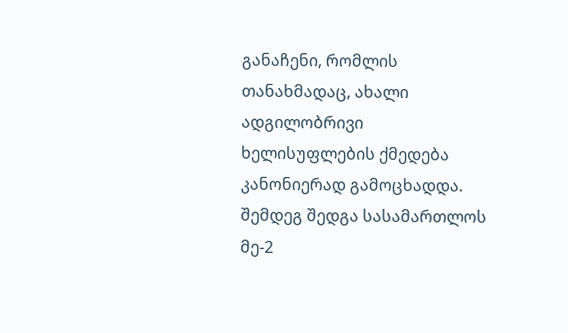განაჩენი, რომლის თანახმადაც, ახალი ადგილობრივი ხელისუფლების ქმედება კანონიერად გამოცხადდა. შემდეგ შედგა სასამართლოს მე-2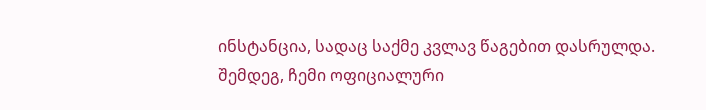ინსტანცია, სადაც საქმე კვლავ წაგებით დასრულდა. შემდეგ, ჩემი ოფიციალური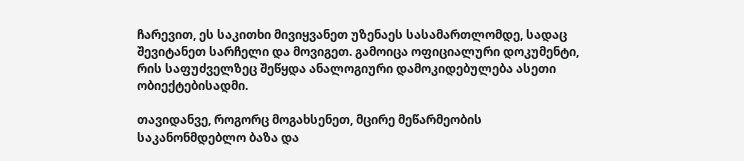ჩარევით, ეს საკითხი მივიყვანეთ უზენაეს სასამართლომდე, სადაც შევიტანეთ სარჩელი და მოვიგეთ. გამოიცა ოფიციალური დოკუმენტი, რის საფუძველზეც შეწყდა ანალოგიური დამოკიდებულება ასეთი ობიექტებისადმი.

თავიდანვე, როგორც მოგახსენეთ, მცირე მეწარმეობის საკანონმდებლო ბაზა და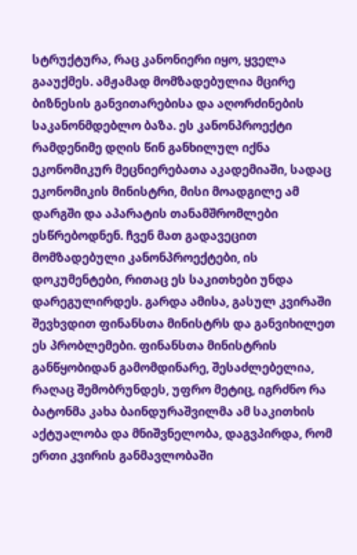სტრუქტურა, რაც კანონიერი იყო, ყველა გააუქმეს. ამჟამად მომზადებულია მცირე ბიზნესის განვითარებისა და აღორძინების საკანონმდებლო ბაზა. ეს კანონპროექტი რამდენიმე დღის წინ განხილულ იქნა ეკონომიკურ მეცნიერებათა აკადემიაში, სადაც ეკონომიკის მინისტრი, მისი მოადგილე ამ დარგში და აპარატის თანამშრომლები ესწრებოდნენ. ჩვენ მათ გადავეცით მომზადებული კანონპროექტები, ის დოკუმენტები, რითაც ეს საკითხები უნდა დარეგულირდეს. გარდა ამისა, გასულ კვირაში შევხვდით ფინანსთა მინისტრს და განვიხილეთ ეს პრობლემები. ფინანსთა მინისტრის განწყობიდან გამომდინარე, შესაძლებელია, რაღაც შემობრუნდეს, უფრო მეტიც, იგრძნო რა ბატონმა კახა ბაინდურაშვილმა ამ საკითხის აქტუალობა და მნიშვნელობა, დაგვპირდა, რომ ერთი კვირის განმავლობაში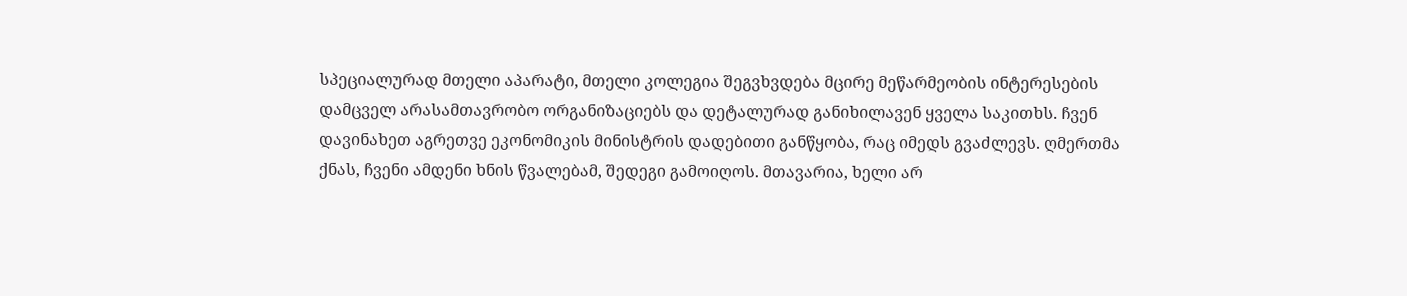სპეციალურად მთელი აპარატი, მთელი კოლეგია შეგვხვდება მცირე მეწარმეობის ინტერესების დამცველ არასამთავრობო ორგანიზაციებს და დეტალურად განიხილავენ ყველა საკითხს. ჩვენ დავინახეთ აგრეთვე ეკონომიკის მინისტრის დადებითი განწყობა, რაც იმედს გვაძლევს. ღმერთმა ქნას, ჩვენი ამდენი ხნის წვალებამ, შედეგი გამოიღოს. მთავარია, ხელი არ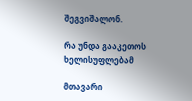შეგვიშალონ.

რა უნდა გააკეთოს ხელისუფლებამ

მთავარი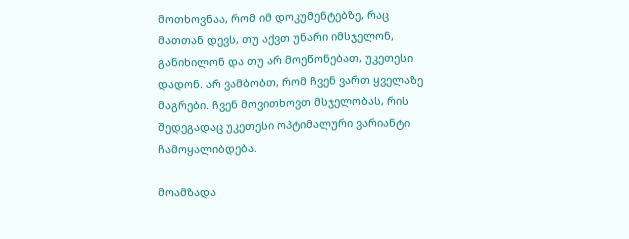მოთხოვნაა, რომ იმ დოკუმენტებზე, რაც მათთან დევს, თუ აქვთ უნარი იმსჯელონ, განიხილონ და თუ არ მოეწონებათ, უკეთესი დადონ. არ ვამბობთ, რომ ჩვენ ვართ ყველაზე მაგრები. ჩვენ მოვითხოვთ მსჯელობას, რის შედეგადაც უკეთესი ოპტიმალური ვარიანტი ჩამოყალიბდება.

მოამზადა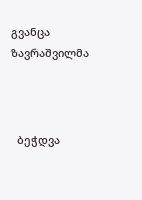გვანცა ზავრაშვილმა



  ბეჭდვა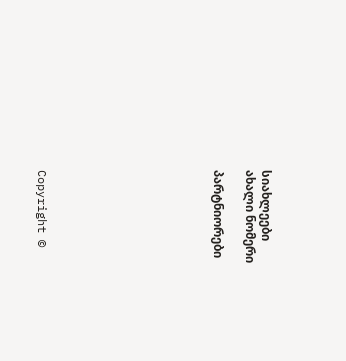სიახლეები
ახალი ნომერი

პარტნიორები










Copyright ©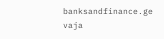banksandfinance.ge vaja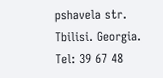pshavela str. Tbilisi. Georgia. Tel: 39 67 48